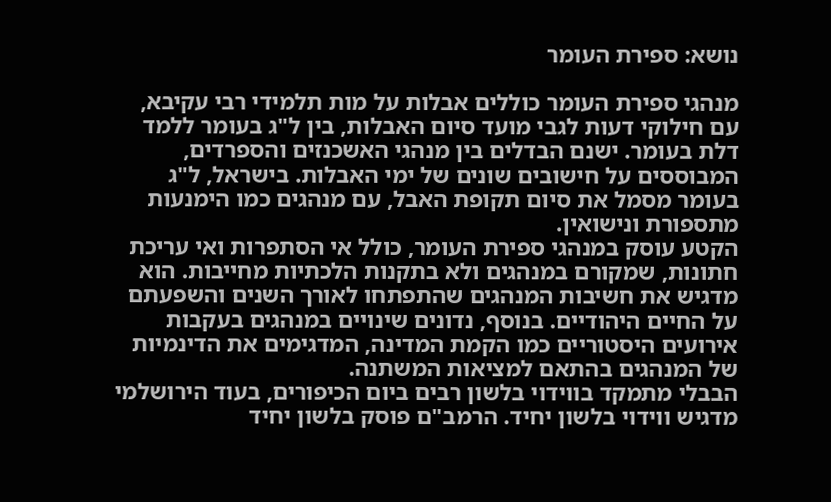נושא: ספירת העומר

מנהגי ספירת העומר כוללים אבלות על מות תלמידי רבי עקיבא, עם חילוקי דעות לגבי מועד סיום האבלות, בין ל"ג בעומר ללמד דלת בעומר. ישנם הבדלים בין מנהגי האשכנזים והספרדים, המבוססים על חישובים שונים של ימי האבלות. בישראל, ל"ג בעומר מסמל את סיום תקופת האבל, עם מנהגים כמו הימנעות מתספורת ונישואין.
הקטע עוסק במנהגי ספירת העומר, כולל אי הסתפרות ואי עריכת חתונות, שמקורם במנהגים ולא בתקנות הלכתיות מחייבות. הוא מדגיש את חשיבות המנהגים שהתפתחו לאורך השנים והשפעתם על החיים היהודיים. בנוסף, נדונים שינויים במנהגים בעקבות אירועים היסטוריים כמו הקמת המדינה, המדגימים את הדינמיות של המנהגים בהתאם למציאות המשתנה.
הבבלי מתמקד בווידוי בלשון רבים ביום הכיפורים, בעוד הירושלמי מדגיש ווידוי בלשון יחיד. הרמב"ם פוסק בלשון יחיד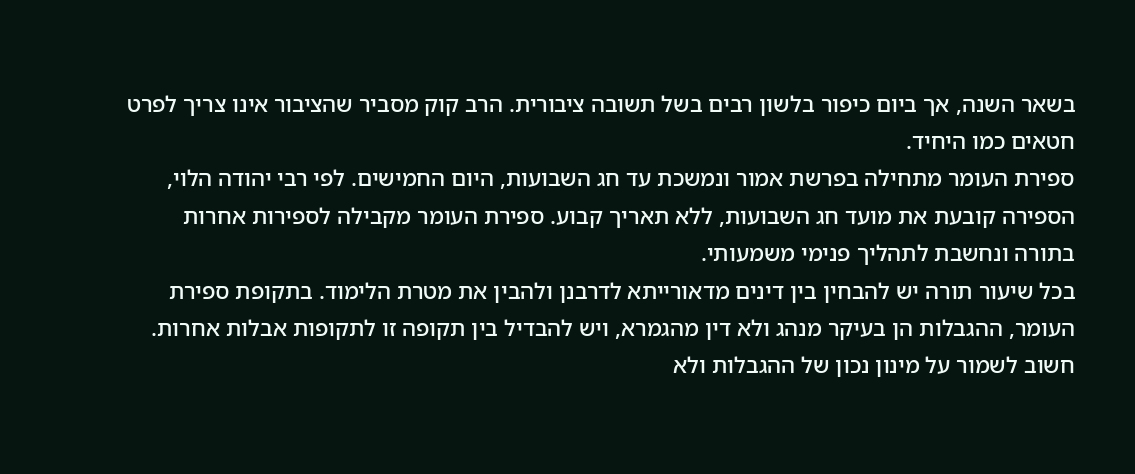בשאר השנה, אך ביום כיפור בלשון רבים בשל תשובה ציבורית. הרב קוק מסביר שהציבור אינו צריך לפרט חטאים כמו היחיד.
ספירת העומר מתחילה בפרשת אמור ונמשכת עד חג השבועות, היום החמישים. לפי רבי יהודה הלוי, הספירה קובעת את מועד חג השבועות, ללא תאריך קבוע. ספירת העומר מקבילה לספירות אחרות בתורה ונחשבת לתהליך פנימי משמעותי.
בכל שיעור תורה יש להבחין בין דינים מדאורייתא לדרבנן ולהבין את מטרת הלימוד. בתקופת ספירת העומר, ההגבלות הן בעיקר מנהג ולא דין מהגמרא, ויש להבדיל בין תקופה זו לתקופות אבלות אחרות. חשוב לשמור על מינון נכון של ההגבלות ולא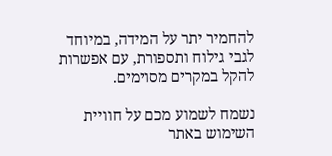להחמיר יתר על המידה, במיוחד לגבי גילוח ותספורת, עם אפשרות להקל במקרים מסוימים.

נשמח לשמוע מכם על חוויית השימוש באתר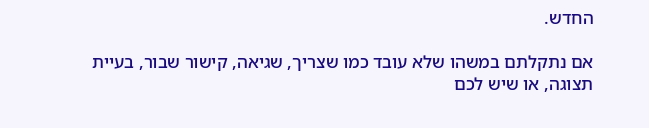החדש.

אם נתקלתם במשהו שלא עובד כמו שצריך, שגיאה, קישור שבור, בעיית תצוגה, או שיש לכם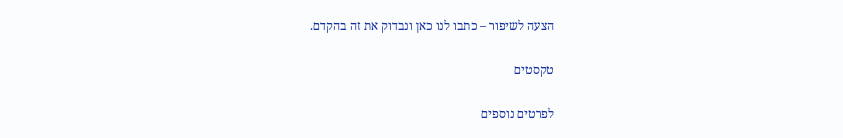הצעה לשיפור – כתבו לנו כאן ונבדוק את זה בהקדם.

טקסטים

לפרטים נוספים